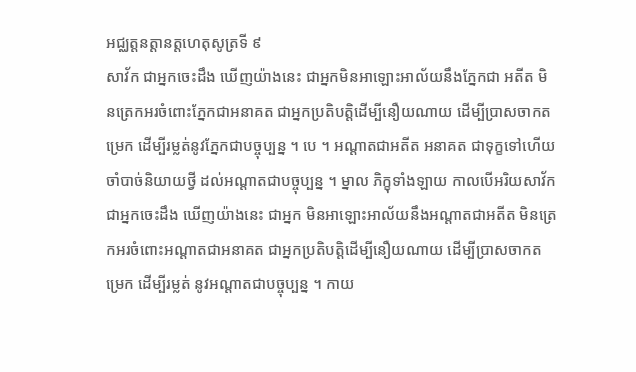អជ្ឈត្តនត្តានត្តហេតុសូត្រទី ៩
សាវ័ក ជាអ្នកចេះដឹង ឃើញយ៉ាងនេះ ជាអ្នកមិនអាឡោះអាល័យនឹងភ្នែកជា អតីត មិនត្រេកអរចំពោះភ្នែកជាអនាគត ជាអ្នកប្រតិបត្តិដើម្បីនឿយណាយ ដើម្បីប្រាសចាកតម្រេក ដើម្បីរម្លត់នូវភ្នែកជាបច្ចុប្បន្ន ។ បេ ។ អណ្តាតជាអតីត អនាគត ជាទុក្ខទៅហើយ ចាំបាច់និយាយថ្វី ដល់អណ្តាតជាបច្ចុប្បន្ន ។ ម្នាល ភិក្ខុទាំងឡាយ កាលបើអរិយសាវ័កជាអ្នកចេះដឹង ឃើញយ៉ាងនេះ ជាអ្នក មិនអាឡោះអាល័យនឹងអណ្តាតជាអតីត មិនត្រេកអរចំពោះអណ្តាតជាអនាគត ជាអ្នកប្រតិបត្តិដើម្បីនឿយណាយ ដើម្បីប្រាសចាកតម្រេក ដើម្បីរម្លត់ នូវអណ្តាតជាបច្ចុប្បន្ន ។ កាយ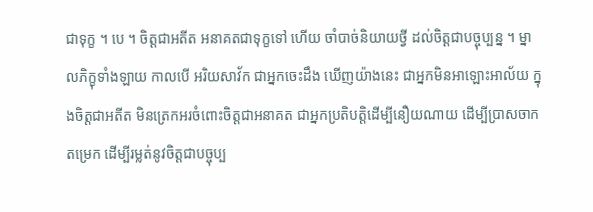ជាទុក្ខ ។ បេ ។ ចិត្តជាអតីត អនាគតជាទុក្ខទៅ ហើយ ចាំបាច់និយាយថ្វី ដល់ចិត្តជាបច្ចុប្បន្ន ។ ម្នាលភិក្ខុទាំងឡាយ កាលបើ អរិយសាវ័ក ជាអ្នកចេះដឹង ឃើញយ៉ាងនេះ ជាអ្នកមិនអាឡោះអាល័យ ក្នុងចិត្តជាអតីត មិនត្រេកអរចំពោះចិត្តជាអនាគត ជាអ្នកប្រតិបត្តិដើម្បីនឿយណាយ ដើម្បីប្រាសចាកតម្រេក ដើម្បីរម្លត់នូវចិត្តជាបច្ចុប្ប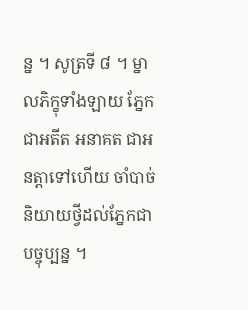ន្ន ។ សូត្រទី ៨ ។ ម្នាលភិក្ខុទាំងឡាយ ភ្នែកជាអតីត អនាគត ជាអនត្តាទៅហើយ ចាំបាច់និយាយថ្វីដល់ភ្នែកជាបច្ចុប្បន្ន ។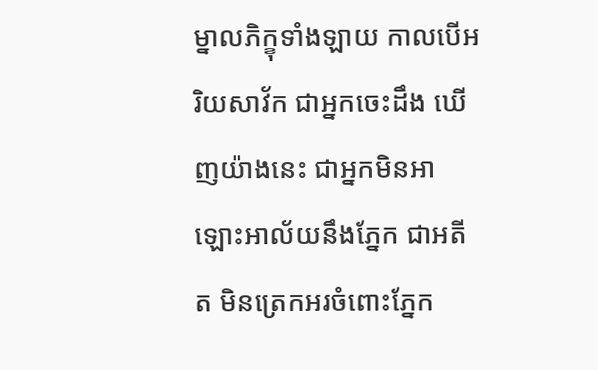ម្នាលភិក្ខុទាំងឡាយ កាលបើអរិយសាវ័ក ជាអ្នកចេះដឹង ឃើញយ៉ាងនេះ ជាអ្នកមិនអាឡោះអាល័យនឹងភ្នែក ជាអតីត មិនត្រេកអរចំពោះភ្នែក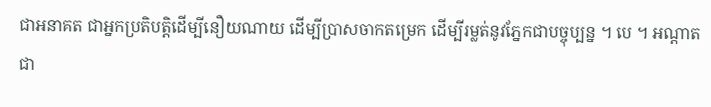ជាអនាគត ជាអ្នកប្រតិបត្តិដើម្បីនឿយណាយ ដើម្បីប្រាសចាកតម្រេក ដើម្បីរម្លត់នូវភ្នែកជាបច្ចុប្បន្ន ។ បេ ។ អណ្តាតជា